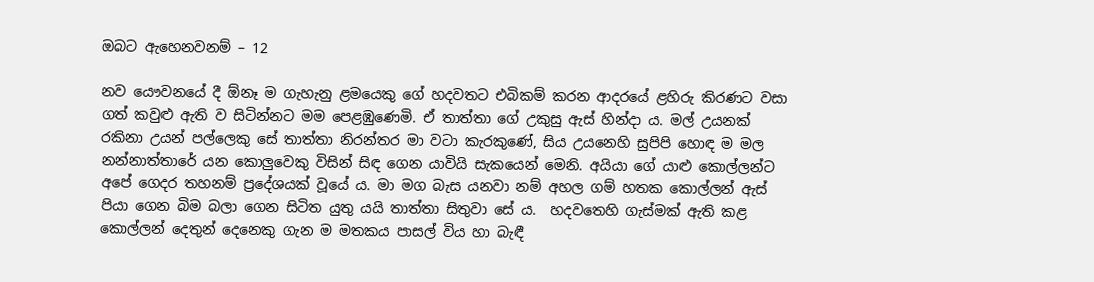ඔබට ඇහෙනවනම් – 12

නව යෞවනයේ දී ඕනෑ ම ගැහැනු ළමයෙකු ගේ හදවතට එබිකම් කරන ආදරයේ ළහිරු කිරණට වසා ගත් කවුළු ඇති ව සිටින්නට මම පෙළඹුණෙමි. ඒ තාත්තා ගේ උකුසු ඇස් හින්දා ය. මල් උයනක් රකිනා උයන් පල්ලෙකු සේ තාත්තා නිරන්තර මා වටා කැරකුණේ, සිය උයනෙහි සුපිපි හොඳ ම මල නන්නාත්තාරේ යන කොලුවෙකු විසින් සිඳ ගෙන යාවියි සැකයෙන් මෙනි. අයියා ගේ යාළු කොල්ලන්ට අපේ ගෙදර තහනම් ප්‍රදේශයක් වූයේ ය. මා මග බැස යනවා නම් අහල ගම් හතක කොල්ලන් ඇස් පියා ගෙන බිම බලා ගෙන සිටිත යුතු යයි තාත්තා සිතුවා සේ ය.  හදවතෙහි ගැස්මක් ඇති කළ කොල්ලන් දෙතුන් දෙනෙකු ගැන ම මතකය පාසල් විය හා බැඳී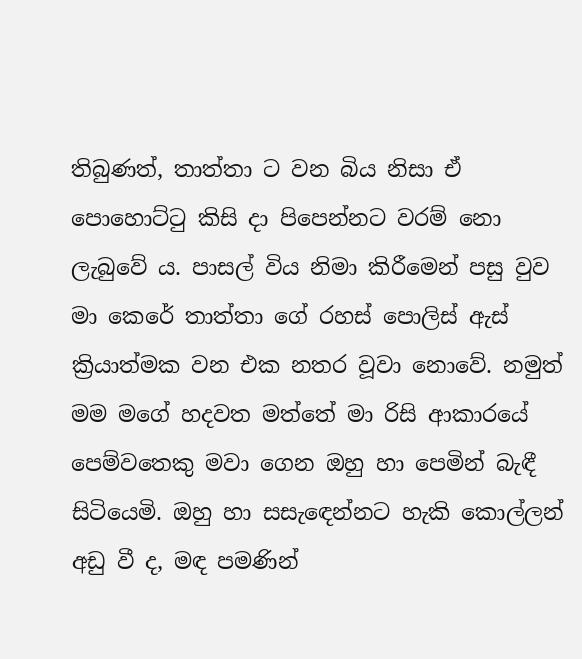තිබුණත්, තාත්තා ට වන බිය නිසා ඒ පොහොට්ටු කිසි දා පිපෙන්නට වරම් නො ලැබුවේ ය. පාසල් විය නිමා කිරීමෙන් පසු වුව මා කෙරේ තාත්තා ගේ රහස් පොලිස් ඇස් ක්‍රියාත්මක වන එක නතර වූවා නොවේ. නමුත් මම මගේ හදවත මත්තේ මා රිසි ආකාරයේ පෙම්වතෙකු මවා ගෙන ඔහු හා පෙමින් බැඳී සිටියෙමි. ඔහු හා සසැඳෙන්නට හැකි කොල්ලන් අඩු වී ද, මඳ පමණින්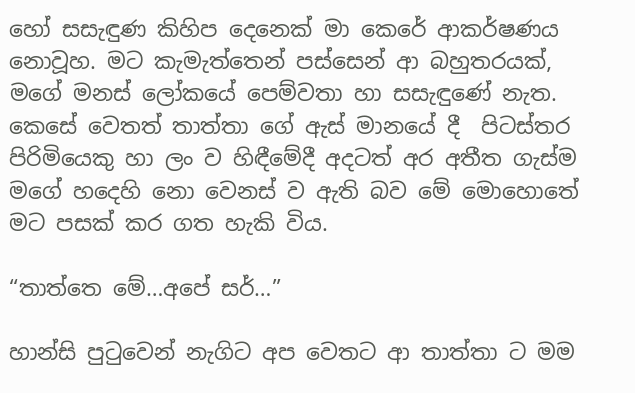හෝ සසැඳුණ කිහිප දෙනෙක් මා කෙරේ ආකර්ෂණය නොවූහ. මට කැමැත්තෙන් පස්සෙන් ආ බහුතරයක්, මගේ මනස් ලෝකයේ පෙම්වතා හා සසැඳුණේ නැත. කෙසේ වෙතත් තාත්තා ගේ ඇස් මානයේ දී  පිටස්තර පිරිමියෙකු හා ලං ව හිඳීමේදී අදටත් අර අතීත ගැස්ම මගේ හදෙහි නො වෙනස් ව ඇති බව මේ මොහොතේ මට පසක් කර ගත හැකි විය.

“තාත්තෙ මේ…අපේ සර්…”

හාන්සි පුටුවෙන් නැගිට අප වෙතට ආ තාත්තා ට මම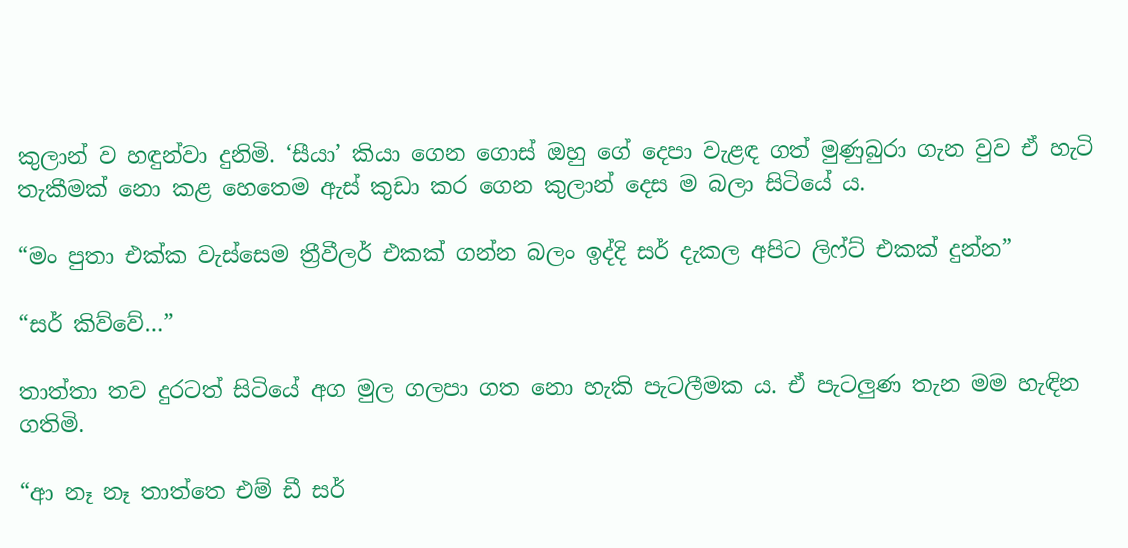කුලාන් ව හඳුන්වා දුනිමි. ‘සීයා’ කියා ගෙන ගොස් ඔහු ගේ දෙපා වැළඳ ගත් මුණුබුරා ගැන වුව ඒ හැටි තැකීමක් නො කළ හෙතෙම ඇස් කුඩා කර ගෙන කුලාන් දෙස ම බලා සිටියේ ය.

“මං පුතා එක්ක වැස්සෙම ත්‍රීවීලර් එකක් ගන්න බලං ඉද්දි සර් දැකල අපිට ලිෆ්ට් එකක් දුන්න”

“සර් කිව්වේ…”

තාත්තා තව දුරටත් සිටියේ අග මුල ගලපා ගත නො හැකි පැටලීමක ය. ඒ පැටලුණ තැන මම හැඳින ගතිමි.

“ආ නෑ නෑ තාත්තෙ එම් ඩී සර්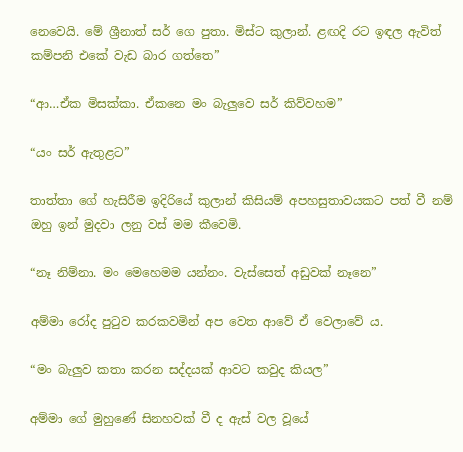නෙවෙයි. මේ ශ්‍රීනාත් සර් ගෙ පුතා. මිස්ට කුලාන්. ළඟදි රට ඉඳල ඇවිත් කම්පනි එකේ වැඩ බාර ගත්තෙ”

“ආ…ඒක මිසක්කා. ඒකනෙ මං බැලුවෙ සර් කිව්වහම”

“යං සර් ඇතුළට”

තාත්තා ගේ හැසිරීම ඉදිරියේ කුලාන් කිසියම් අපහසුතාවයකට පත් වී නම් ඔහු ඉන් මුදවා ලනු වස් මම කීවෙමි.

“නෑ නිම්නා. මං මෙහෙමම යන්නං. වැස්සෙත් අඩුවක් නෑනෙ”

අම්මා රෝද පුටුව කරකවමින් අප වෙත ආවේ ඒ වෙලාවේ ය.

“මං බැලුව කතා කරන සද්දයක් ආවට කවුද කියල”

අම්මා ගේ මුහුණේ සිනහවක් වී ද ඇස් වල වූයේ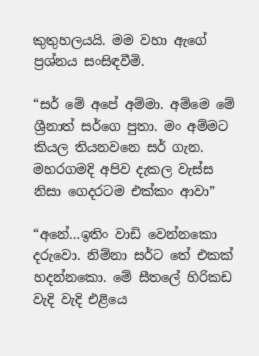කුතුහලයයි. මම වහා ඇගේ ප්‍රශ්නය සංසිඳවීමි.

“සර් මේ අපේ අම්මා. අම්මෙ මේ ශ්‍රීනාත් සර්ගෙ පුතා. මං අම්මට කියල තියනවනෙ සර් ගැන. මහරගමදි අපිව දැකල වැස්ස නිසා ගෙදරටම එක්කං ආවා”

“අනේ…ඉතිං වාඩි වෙන්නකො දරුවො. නිම්නා සර්ට තේ එකක් හදන්නකො. මේ සීතලේ හිරිකඩ වැදි වැදි එළියෙ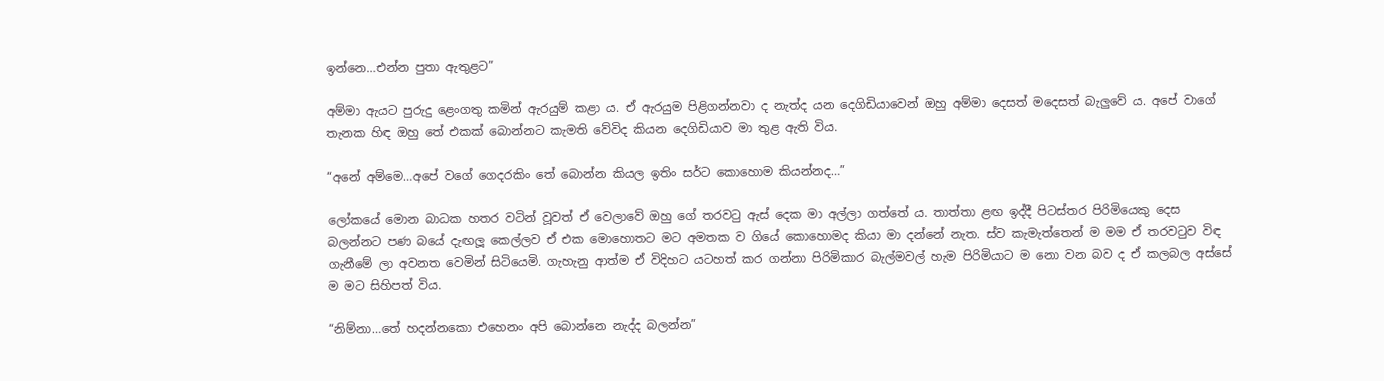ඉන්නෙ…එන්න පුතා ඇතුළට”

අම්මා ඇයට පුරුදු ළෙංගතු කමින් ඇරයුම් කළා ය. ඒ ඇරයුම පිළිගන්නවා ද නැත්ද යන දෙගිඩියාවෙන් ඔහු අම්මා දෙසත් මදෙසත් බැලුවේ ය. අපේ වාගේ තැනක හිඳ ඔහු තේ එකක් බොන්නට කැමති වේවිද කියන දෙගිඩියාව මා තුළ ඇති විය.

“අනේ අම්මෙ…අපේ වගේ ගෙදරකිං තේ බොන්න කියල ඉතිං සර්ට කොහොම කියන්නද…”

ලෝකයේ මොන බාධක හතර වටින් වූවත් ඒ වෙලාවේ ඔහු ගේ තරවටු ඇස් දෙක මා අල්ලා ගත්තේ ය. තාත්තා ළඟ ඉද්දී පිටස්තර පිරිමියෙකු දෙස බලන්නට පණ බයේ දැඟලූ කෙල්ලව ඒ එක මොහොතට මට අමතක ව ගියේ කොහොමද කියා මා දන්නේ නැත. ස්ව කැමැත්තෙන් ම මම ඒ තරවටුව විඳ ගැනීමේ ලා අවනත වෙමින් සිටියෙමි. ගැහැනු ආත්ම ඒ විදිහට යටහත් කර ගන්නා පිරිමිකාර බැල්මවල් හැම පිරිමියාට ම නො වන බව ද ඒ කලබල අස්සේ ම මට සිහිපත් විය.

“නිම්නා…තේ හදන්නකො එහෙනං අපි බොන්නෙ නැද්ද බලන්න”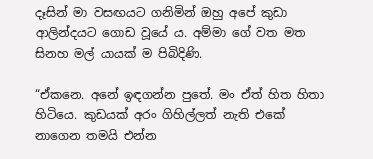දෑසින් මා වසඟයට ගනිමින් ඔහු අපේ කුඩා ආලින්දයට ගොඩ වූයේ ය. අම්මා ගේ වත මත සිනහ මල් යායක් ම පිබිදිණි.

“ඒකනෙ. අනේ ඉඳගන්න පුතේ. මං ඒත් හිත හිතා හිටියෙ. කුඩයක් අරං ගිහිල්ලත් නැති එකේ නාගෙන තමයි එන්න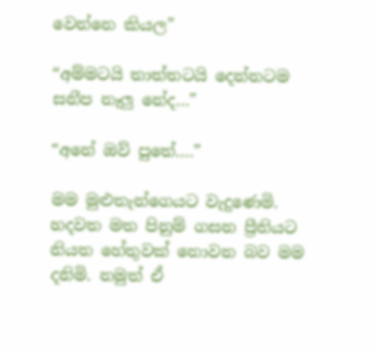වෙන්නෙ කියල”

“අම්මටයි තාත්තටයි දෙන්නටම සනීප නෑලු නේද…”

“අනේ ඔව් පුතේ….”

මම මුළුතැන්ගෙයට වැදුණෙමි. හදවත මත පිනුම් ගසන ප්‍රීතියට නියත හේතුවක් නොවන බව මම දනිමි. නමුත් ඒ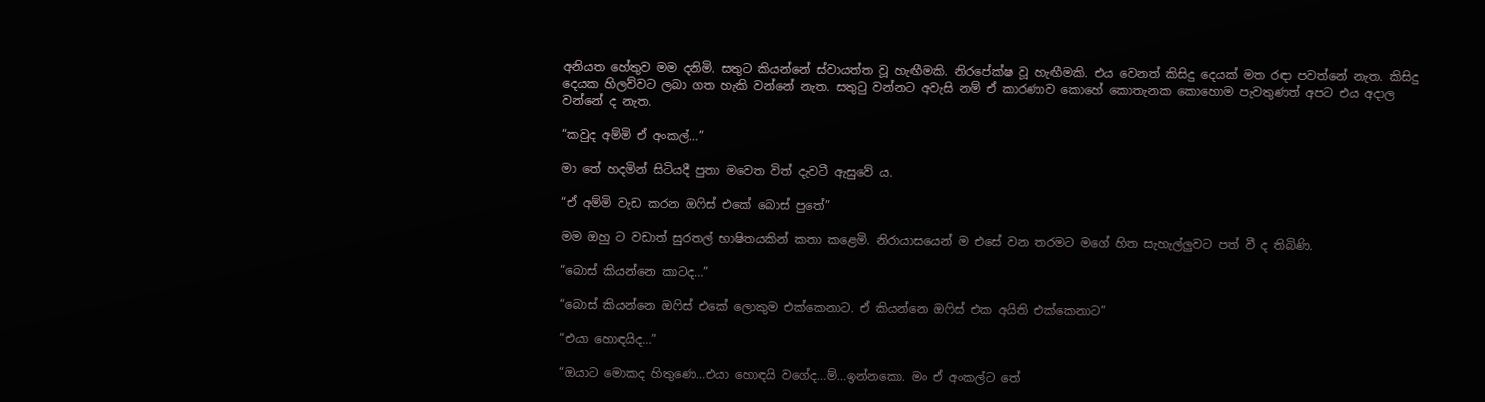අනියත හේතුව මම දනිමි. සතුට කියන්නේ ස්වායත්ත වූ හැඟීමකි. නිරපේක්ෂ වූ හැඟීමකි. එය වෙනත් කිසිදු දෙයක් මත රඳා පවත්නේ නැත. කිසිදු දෙයක හිලව්වට ලබා ගත හැකි වන්නේ නැත. සතුටු වන්නට අවැසි නම් ඒ කාරණාව කොහේ කොතැනක කොහොම පැවතුණත් අපට එය අදාල වන්නේ ද නැත.

“කවුද අම්මි ඒ අංකල්…”

මා තේ හදමින් සිටියදී පුතා මවෙත විත් දැවටී ඇසුවේ ය.

“ඒ අම්මි වැඩ කරන ඔෆිස් එකේ බොස් පුතේ”

මම ඔහු ට වඩාත් සුරතල් භාෂිතයකින් කතා කළෙමි. නිරායාසයෙන් ම එසේ වන තරමට මගේ හිත සැහැල්ලුවට පත් වී ද තිබිණි.

“බොස් කියන්නෙ කාටද…”

“බොස් කියන්නෙ ඔෆිස් එකේ ලොකුම එක්කෙනාට. ඒ කියන්නෙ ඔෆිස් එක අයිති එක්කෙනාට”

“එයා හොඳයිද…”

“ඔයාට මොකද හිතුණෙ…එයා හොඳයි වගේද…ම්…ඉන්නකො. මං ඒ අංකල්ට තේ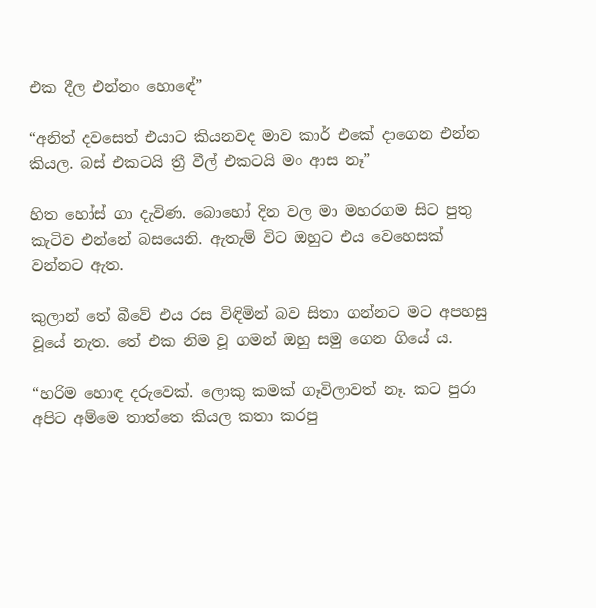එක දීල එන්නං හොඳේ”

“අනිත් දවසෙත් එයාට කියනවද මාව කාර් එකේ දාගෙන එන්න කියල. බස් එකටයි ත්‍රී වීල් එකටයි මං ආස නෑ”

හිත හෝස් ගා දැවිණ. බොහෝ දින වල මා මහරගම සිට පුතු කැටිව එන්නේ බසයෙනි. ඇතැම් විට ඔහුට එය වෙහෙසක් වන්නට ඇත.

කුලාන් තේ බීවේ එය රස විඳිමින් බව සිතා ගන්නට මට අපහසු වූයේ නැත. තේ එක නිම වූ ගමන් ඔහු සමු ගෙන ගියේ ය.

“හරිම හොඳ දරුවෙක්. ලොකු කමක් ගෑවිලාවත් නෑ. කට පුරා අපිට අම්මෙ තාත්තෙ කියල කතා කරපු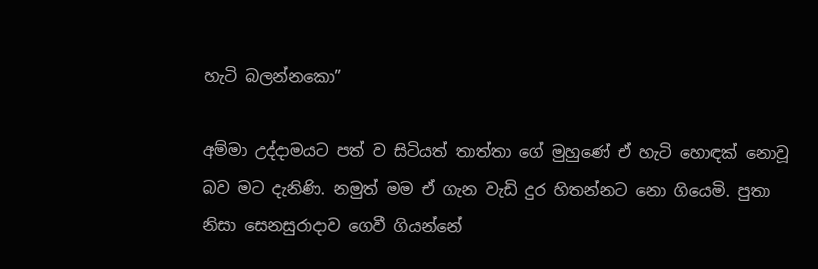හැටි බලන්නකො”

අම්මා උද්දාමයට පත් ව සිටියත් තාත්තා ගේ මුහුණේ ඒ හැටි හොඳක් නොවූ බව මට දැනිණි. නමුත් මම ඒ ගැන වැඩි දුර හිතන්නට නො ගියෙමි. පුතා නිසා සෙනසුරාදාව ගෙවී ගියන්නේ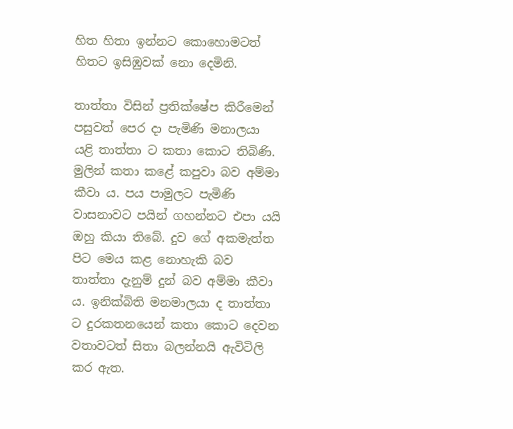හිත හිතා ඉන්නට කොහොමටත් හිතට ඉසිඹුවක් නො දෙමිනි.

තාත්තා විසින් ප්‍රතික්ෂේප කිරීමෙන් පසුවත් පෙර දා පැමිණි මනාලයා යළි තාත්තා ට කතා කොට තිබිණි. මුලින් කතා කළේ කපුවා බව අම්මා කීවා ය. පය පාමුලට පැමිණි වාසනාවට පයින් ගහන්නට එපා යයි ඔහු කියා තිබේ. දුව ගේ අකමැත්ත පිට මෙය කළ නොහැකි බව තාත්තා දැනුම් දුන් බව අම්මා කීවා ය. ඉනික්බිති මනමාලයා ද තාත්තා ට දුරකතනයෙන් කතා කොට දෙවන වතාවටත් සිතා බලන්නයි ඇවිටිලි කර ඇත.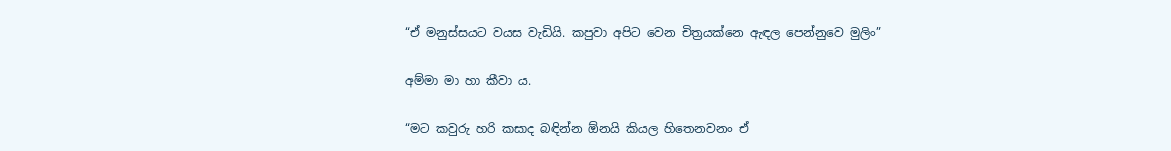“ඒ මනුස්සයට වයස වැඩියි. කපුවා අපිට වෙන චිත්‍රයක්නෙ ඇඳල පෙන්නුවෙ මුලිං”

අම්මා මා හා කීවා ය.

“මට කවුරු හරි කසාද බඳින්න ඕනයි කියල හිතෙනවනං ඒ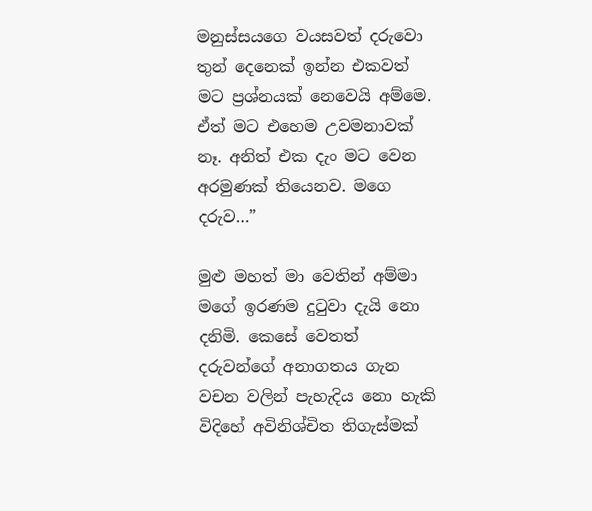මනුස්සයගෙ වයසවත් දරුවො තුන් දෙනෙක් ඉන්න එකවත් මට ප්‍රශ්නයක් නෙවෙයි අම්මෙ. ඒත් මට එහෙම උවමනාවක් නෑ. අනිත් එක දැං මට වෙන අරමුණක් තියෙනව. මගෙ දරුව…”

මුළු මහත් මා වෙතින් අම්මා මගේ ඉරණම දුටුවා දැයි නො දනිමි. කෙසේ වෙතත් දරුවන්ගේ අනාගතය ගැන වචන වලින් පැහැදිය නො හැකි විදිහේ අවිනිශ්චිත තිගැස්මක්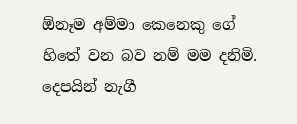ඕනෑම අම්මා කෙනෙකු ගේ හිතේ වන බව නම් මම දනිමි. දෙපයින් නැගී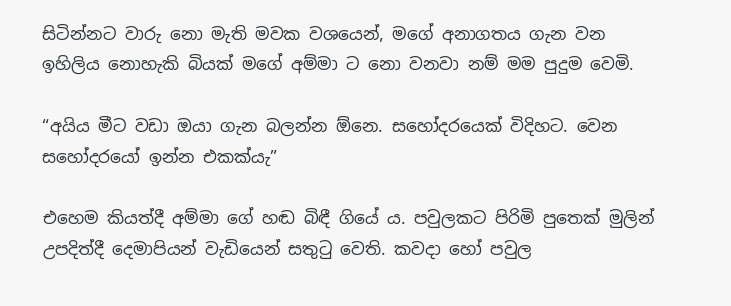සිටින්නට වාරු නො මැති මවක වශයෙන්, මගේ අනාගතය ගැන වන ඉහිලිය නොහැකි බියක් මගේ අම්මා ට නො වනවා නම් මම පුදුම වෙමි.

“අයිය මීට වඩා ඔයා ගැන බලන්න ඕනෙ. සහෝදරයෙක් විදිහට. වෙන සහෝදරයෝ ඉන්න එකක්යැ”

එහෙම කියත්දී අම්මා ගේ හඬ බිඳී ගියේ ය. පවුලකට පිරිමි පුතෙක් මුලින් උපදිත්දී දෙමාපියන් වැඩියෙන් සතුටු වෙති. කවදා හෝ පවුල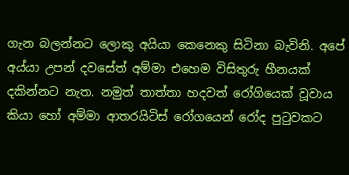ගැන බලන්නට ලොකු අයියා කෙනෙකු සිටිනා බැවිනි. අපේ අය්යා උපන් දවසේත් අම්මා එහෙම විසිතුරු හීනයක් දකින්නට නැත. නමුත් තාත්තා හදවත් රෝගියෙක් වූවාය කියා හෝ අම්මා ආතරයිටිස් රෝගයෙන් රෝද පුටුවකට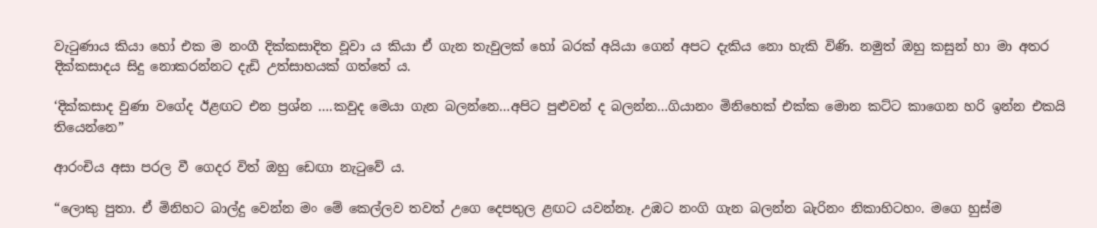වැටුණාය කියා හෝ එක ම නංගී දික්කසාදිත වූවා ය කියා ඒ ගැන තැවුලක් හෝ බරක් අයියා ගෙන් අපට දැකිය නො හැකි විණි. නමුත් ඔහු කසුන් හා මා අතර දික්කසාදය සිදු නොකරන්නට දැඩි උත්සාහයක් ගත්තේ ය.

‘දික්කසාද වුණා වගේද ඊළඟට එන ප්‍රශ්න ….කවුද මෙයා ගැන බලන්නෙ…අපිට පුළුවන් ද බලන්න…ගියානං මිනිහෙක් එක්ක මොන කට්ට කාගෙන හරි ඉන්න එකයි තියෙන්නෙ”

ආරංචිය අසා පරල වී ගෙදර විත් ඔහු ඩෙඟා නැටුවේ ය.

“ලොකු පුතා. ඒ මිනිහට බාල්දු වෙන්න මං මේ කෙල්ලව තවත් උගෙ දෙපතුල ළඟට යවන්නෑ. උඹට නංගි ගැන බලන්න බැරිනං නිකාහිටහං. මගෙ හුස්ම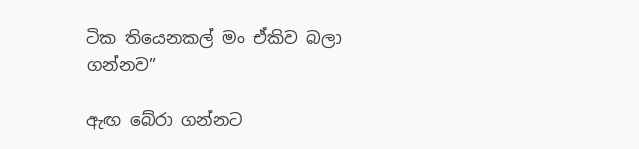ටික තියෙනකල් මං ඒකිව බලා ගන්නව”

ඇඟ බේරා ගන්නට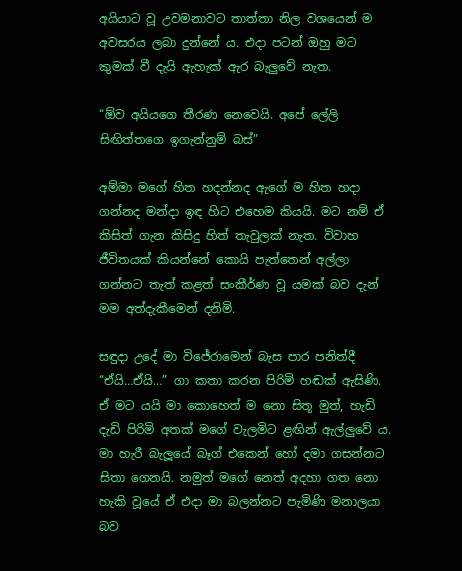අයියාට වූ උවමනාවට තාත්තා නිල වශයෙන් ම අවසරය ලබා දුන්නේ ය. එදා පටන් ඔහු මට කුමක් වී දැයි ඇහැක් ඇර බැලුවේ නැත.

“ඕව අයියගෙ තීරණ නෙවෙයි. අපේ ලේලි සිඟිත්තගෙ ඉගැන්නුම් බස්”

අම්මා මගේ හිත හදන්නද ඇගේ ම හිත හදා ගන්නද මන්දා ඉඳ හිට එහෙම කියයි. මට නම් ඒ කිසිත් ගැන කිසිදු හිත් තැවුලක් නැත. විවාහ ජීවිතයක් කියන්නේ කොයි පැත්තෙන් අල්ලා ගන්නට තැත් කළත් සංකීර්ණ වූ යමක් බව දැන් මම අත්දැකීමෙන් දනිමි.

සඳුදා උදේ මා විජේරාමෙන් බැස පාර පනිත්දී “ඒයි…ඒයි…” ගා කතා කරන පිරිමි හඬක් ඇසිණි. ඒ මට යයි මා කොහෙත් ම නො සිතූ මුත්, හැඩි දැඩි පිරිමි අතක් මගේ වැලමිට ළඟින් ඇල්ලුවේ ය. මා හැරී බැලූයේ බෑග් එකෙන් හෝ දමා ගසන්නට සිතා ගෙනයි. නමුත් මගේ නෙත් අදහා ගත නො හැකි වූයේ ඒ එදා මා බලන්නට පැමිණි මනාලයා බව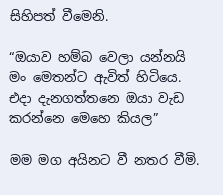සිහිපත් වීමෙනි.

“ඔයාව හම්බ වෙලා යන්නයි මං මෙතන්ට ඇවිත් හිටියෙ. එදා දැනගත්තනෙ ඔයා වැඩ කරන්නෙ මෙහෙ කියල”

මම මග අයිනට වී නතර වීමි.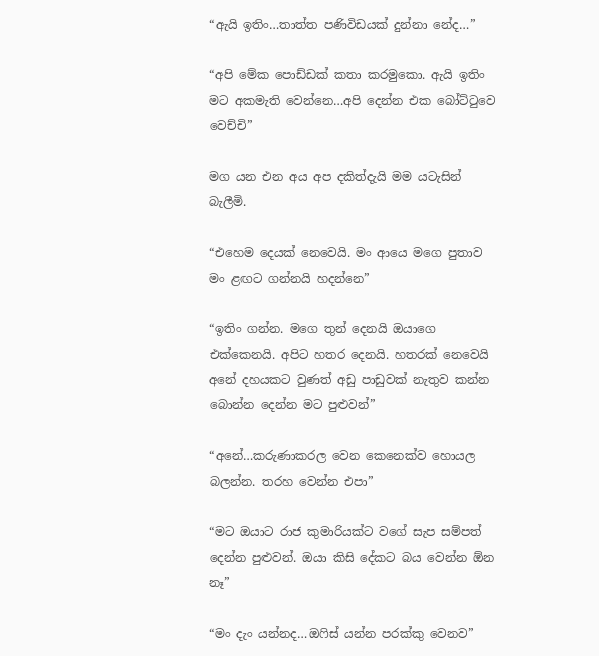“ඇයි ඉතිං…තාත්ත පණිවිඩයක් දුන්නා නේද…”

“අපි මේක පොඩ්ඩක් කතා කරමුකො. ඇයි ඉතිං මට අකමැති වෙන්නෙ…අපි දෙන්න එක බෝට්ටුවෙ වෙච්චි”

මග යන එන අය අප දකිත්දැයි මම යටැසින් බැලීමි.

“එහෙම දෙයක් නෙවෙයි. මං ආයෙ මගෙ පුතාව මං ළඟට ගන්නයි හදන්නෙ”

“ඉතිං ගන්න. මගෙ තුන් දෙනයි ඔයාගෙ එක්කෙනයි. අපිට හතර දෙනයි. හතරක් නෙවෙයි අනේ දහයකට වුණත් අඩු පාඩුවක් නැතුව කන්න බොන්න දෙන්න මට පුළුවන්”

“අනේ…කරුණාකරල වෙන කෙනෙක්ව හොයල බලන්න. තරහ වෙන්න එපා”

“මට ඔයාට රාජ කුමාරියක්ට වගේ සැප සම්පත් දෙන්න පුළුවන්. ඔයා කිසි දේකට බය වෙන්න ඕන නෑ”

“මං දැං යන්නද…ඔෆිස් යන්න පරක්කු වෙනව”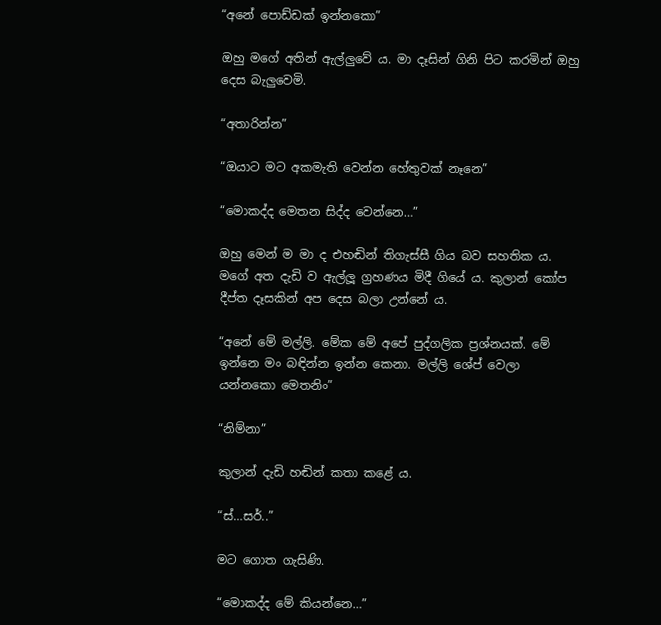“අනේ පොඩ්ඩක් ඉන්නකො”

ඔහු මගේ අතින් ඇල්ලුවේ ය. මා දෑසින් ගිනි පිට කරමින් ඔහු දෙස බැලුවෙමි.

“අතාරින්න”

“ඔයාට මට අකමැති වෙන්න හේතුවක් නෑනෙ”

“මොකද්ද මෙතන සිද්ද වෙන්නෙ…”

ඔහු මෙන් ම මා ද එහඬින් තිගැස්සී ගිය බව සහතික ය. මගේ අත දැඩි ව ඇල්ලූ ග්‍රහණය මිදී ගියේ ය. කුලාන් කෝප දීප්ත දෑසකින් අප දෙස බලා උන්නේ ය.

“අනේ මේ මල්ලි. මේක මේ අපේ පුද්ගලික ප්‍රශ්නයක්. මේ ඉන්නෙ මං බඳින්න ඉන්න කෙනා. මල්ලි ශේප් වෙලා යන්නකො මෙතනිං”

“නිම්නා”

කුලාන් දැඩි හඬින් කතා කළේ ය.

“ස්…සර්..”

මට ගොත ගැසිණි.

“මොකද්ද මේ කියන්නෙ…”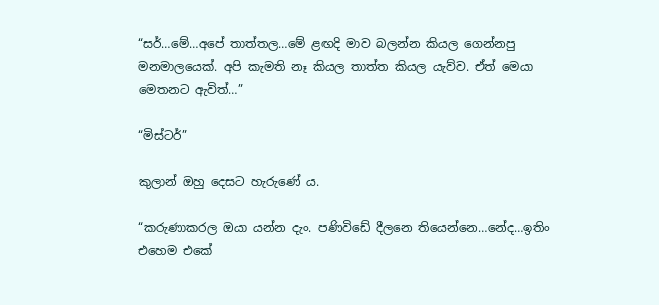“සර්…මේ…අපේ තාත්තල…මේ ළඟදි මාව බලන්න කියල ගෙන්නපු මනමාලයෙක්. අපි කැමති නෑ කියල තාත්ත කියල යැව්ව. ඒත් මෙයා මෙතනට ඇවිත්…”

“මිස්ටර්”

කුලාන් ඔහු දෙසට හැරුණේ ය.

“කරුණාකරල ඔයා යන්න දැං. පණිවිඩේ දීලනෙ තියෙන්නෙ…නේද…ඉතිං එහෙම එකේ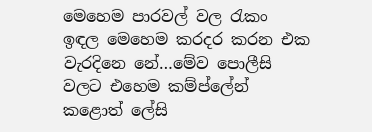මෙහෙම පාරවල් වල රැකං ඉඳල මෙහෙම කරදර කරන එක වැරදිනෙ නේ…මේව පොලීසි වලට එහෙම කම්ප්ලේන් කළොත් ලේසි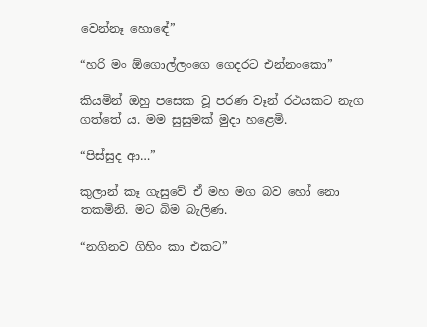වෙන්නෑ හොඳේ”

“හරි මං ඕගොල්ලංගෙ ගෙදරට එන්නංකො”

කියමින් ඔහු පසෙක වූ පරණ වෑන් රථයකට නැග ගත්තේ ය. මම සුසුමක් මුදා හළෙමි.

“පිස්සුද ආ…”

කුලාන් කෑ ගැසුවේ ඒ මහ මග බව හෝ නො තකමිනි. මට බිම බැලිණ.

“නගිනව ගිහිං කා එකට”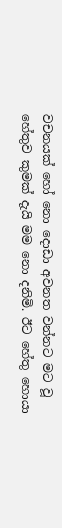වචනයක් හෝ නො දොඩා අවනත වන්නට මට වූ හේතුව කුමක් දැයි මම නො දනිමි. ඊට හේතු හොයා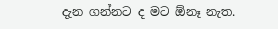දැන ගන්නට ද මට ඕනෑ නැත.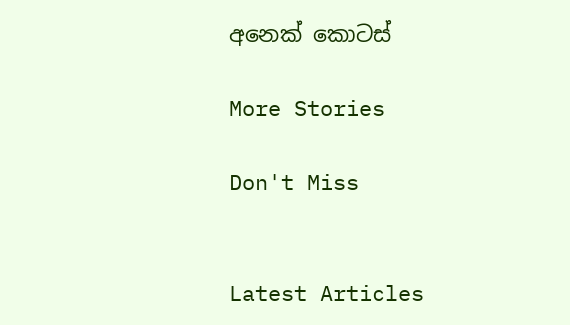අනෙක් කොටස්

More Stories

Don't Miss


Latest Articles